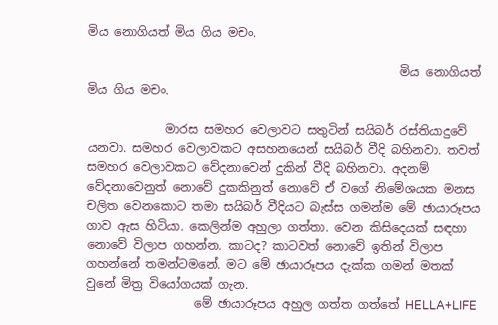මිය නොගියත් මිය ගිය මචං.

                                                    මිය නොගියත් මිය ගිය මචං.

             මාරස සමහර වෙලාවට සතුටින් සයිබර් රස්තියාදුවේ යනවා. සමහර වෙලාවකට අසහනයෙන් සයිබර් වීදි බහිනවා. තවත් සමහර වෙලාවකට වේදනාවෙන් දුකින් වීදි බහිනවා. අදනම් වේදනාවෙනුත් නොවේ දුකකිනුත් නොවේ ඒ වගේ නිමේශයක මනස චලිත වෙනකොට තමා සයිබර් වීදියට බැස්ස ගමන්ම මේ ඡායාරූපය ගාව ඇස හිටියා. කෙලින්ම අහුලා ගත්තා. වෙන කිසිදෙයක් සඳහා නොවේ විලාප ගහන්න. කාටද? කාටවත් නොවේ ඉතින් විලාප ගහන්නේ තමන්ටමනේ. මට මේ ඡායාරූපය දැක්ක ගමන් මතක් වුනේ මිත්‍ර වියෝගයක් ගැන.
                  මේ ඡායාරූපය අහුල ගත්ත ගත්තේ HELLA+LIFE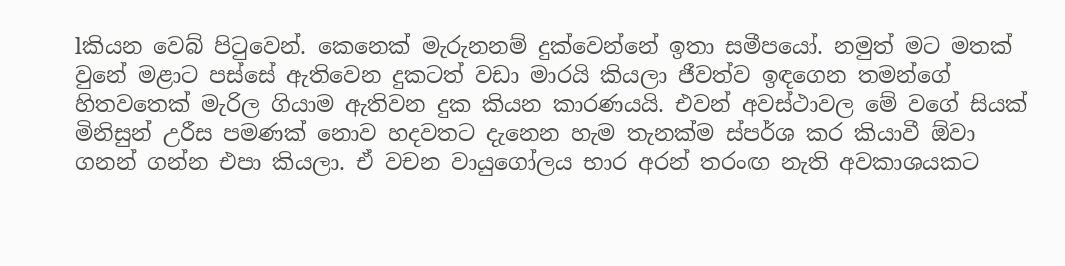lකියන වෙබ් පිටුවෙන්. කෙනෙක් මැරුනනම් දුක්වෙන්නේ ඉතා සමීපයෝ. නමුත් මට මතක් වුනේ මළාට පස්සේ ඇතිවෙන දුකටත් වඩා මාරයි කියලා ජීවත්ව ඉඳගෙන තමන්ගේ හිතවතෙක් මැරිල ගියාම ඇතිවන දුක කියන කාරණයයි. එවන් අවස්ථාවල මේ වගේ සියක් මිනිසුන් උරීස පමණක් නොව හදවතට දැනෙන හැම තැනක්ම ස්පර්ශ කර කියාවී ඕවා ගනන් ගන්න එපා කියලා. ඒ වචන වායුගෝලය භාර අරන් තරංඟ නැති අවකාශයකට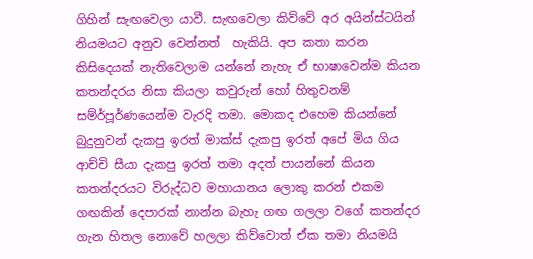ගිහින් සැඟවෙලා යාවී. සැඟවෙලා කිව්වේ අර අයින්ස්ටයින්  නියමයට අනුව වෙන්නත්  හැකියි. අප කතා කරන කිසිදෙයක් නැතිවෙලාම යන්නේ නැහැ ඒ භාෂාවෙන්ම කියන කතන්දරය නිසා කියලා කවුරුන් හෝ හිතුවනම් සම්ර්‍පූර්ණයෙන්ම වැරදි තමා. මොකද එහෙම කියන්නේ බුදුනුවන් දැකපු ඉරත් මාක්ස් දැකපු ඉරත් අපේ මිය ගිය ආච්චි සීයා දැකපු ඉරත් තමා අදත් පායන්නේ කියන කතන්දරයට විරුද්ධව මහායානය ලොකු කරන් එකම ගඟකින් දෙපාරක් නාන්න බැහැ ගඟ ගලලා වගේ කතන්දර ගැන හිතල නොවේ හලලා කිව්වොත් ඒක තමා නියමයි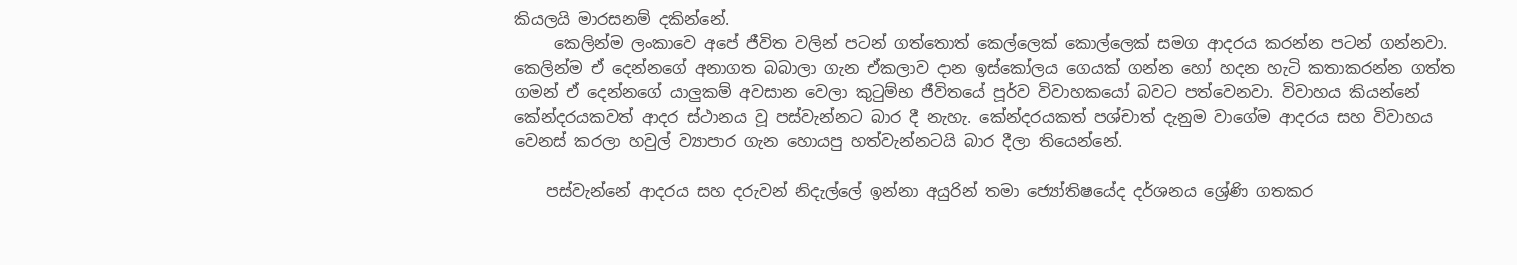කියලයි මාරසනම් දකින්නේ.
     කෙලින්ම ලංකාවෙ අපේ ජීවිත වලින් පටන් ගත්තොත් කෙල්ලෙක් කොල්ලෙක් සමග ආදරය කරන්න පටන් ගන්නවා. කෙලින්ම ඒ දෙන්නගේ අනාගත බබාලා ගැන ඒකලාව දාන ඉස්කෝලය ගෙයක් ගන්න හෝ හදන හැටි කතාකරන්න ගත්ත ගමන් ඒ දෙන්නගේ යාලුකම් අවසාන වෙලා කුටුම්භ ජීවිතයේ පූර්ව විවාහකයෝ බවට පත්වෙනවා. විවාහය කියන්නේ කේන්දරයකවත් ආදර ස්ථානය වූ පස්වැන්නට බාර දී නැහැ. කේන්දරයකත් පශ්චාත් දැනුම වාගේම ආදරය සහ විවාහය වෙනස් කරලා හවුල් ව්‍යාපාර ගැන හොයපු හත්වැන්නටයි බාර දීලා තියෙන්නේ.

    පස්වැන්නේ ආදරය සහ දරුවන් නිදැල්ලේ ඉන්නා අයුරින් තමා ‌ජ්‍යෝතිෂයේද දර්ශනය ශ්‍රේණි ගතකර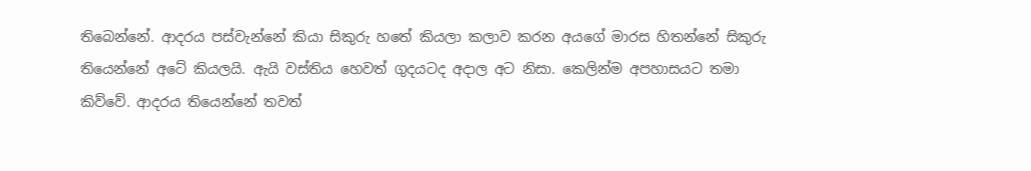තිබෙන්නේ. ආදරය පස්වැන්නේ කියා ‌සිකුරු හතේ කියලා කලාව කරන අයගේ මාරස හිතන්නේ සිකුරු තියෙන්නේ අටේ කියලයි. ඇයි වස්තිය හෙවත් ගුදයටද අදාල අට නිසා. කෙලින්ම අපහාසයට තමා කිව්වේ. ආදරය තියෙන්නේ තවත්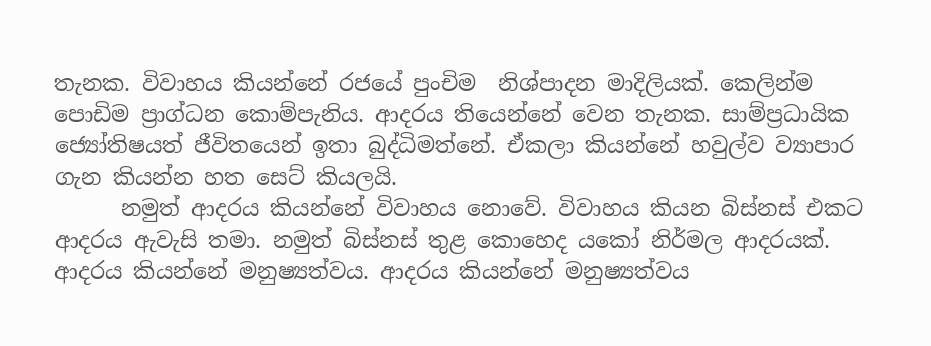තැනක. විවාහය කියන්නේ රජයේ පුංචිම  නිශ්පාදන මාදිලියක්. කෙලින්ම පොඩිම ‌ප්‍රාග්ධන කොම්පැනිය. ආදරය තියෙන්නේ වෙන තැනක. සාම්ප්‍රධායික ජ්‍යෝතිෂයත් ජීවිතයෙන් ඉතා බුද්ධිමත්නේ. ඒකලා කියන්නේ හවුල්ව ව්‍යාපාර ගැන කියන්න හත සෙට් කියලයි.
      නමුත් ආදරය කියන්නේ විවාහය නොවේ. විවාහය කියන බිස්නස් එකට ආදරය ඇවැසි තමා. නමුත් බිස්නස් තුළ කොහෙද යකෝ නිර්මල ආදරයක්. ආදරය කියන්නේ මනුෂ්‍යත්වය. ආදරය කියන්නේ මනුෂ්‍යත්වය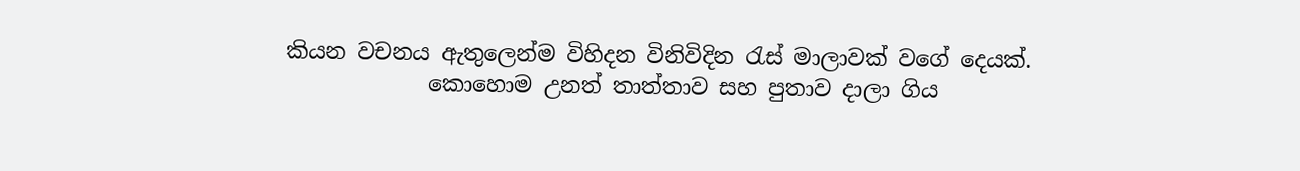කියන වචනය ඇතුලෙන්ම විහිදන විනිවිදින රැස් මාලාවක් වගේ දෙයක්.
             කොහොම උනත් තාත්තාව සහ පුතාව දාලා ගිය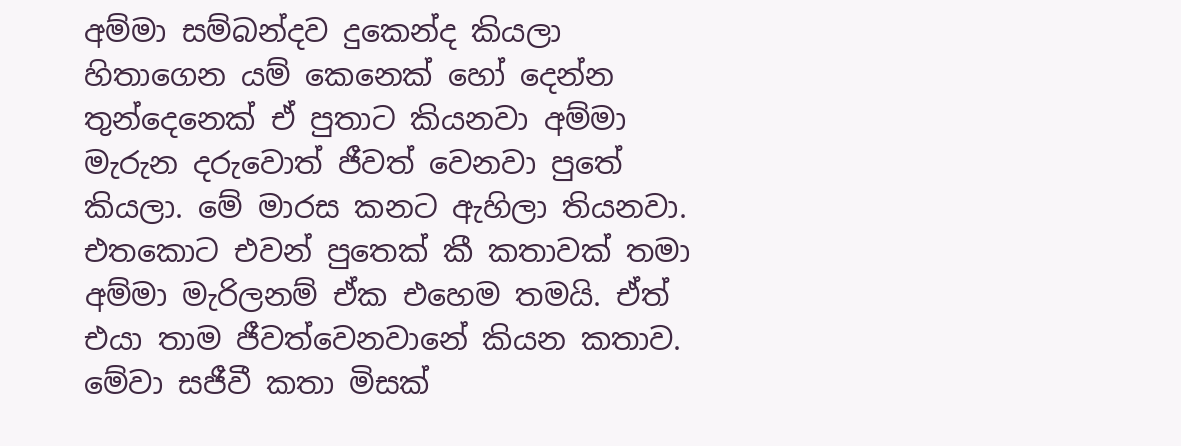අම්මා සම්බන්දව දුකෙන්ද කියලා හිතාගෙන යම් කෙනෙක් හෝ දෙන්න තුන්දෙනෙක් ඒ පුතාට කියනවා අම්මා මැරුන දරුවොත් ජීවත් වෙනවා පුතේ කියලා. මේ මාරස කනට ඇහිලා තියනවා. එතකොට එවන් පුතෙක් කී කතාවක් තමා අම්මා මැරිලනම් ඒක එහෙම තමයි. ඒත් එයා තාම ජීවත්වෙනවානේ කියන කතාව. මේවා සජීවී කතා මිසක්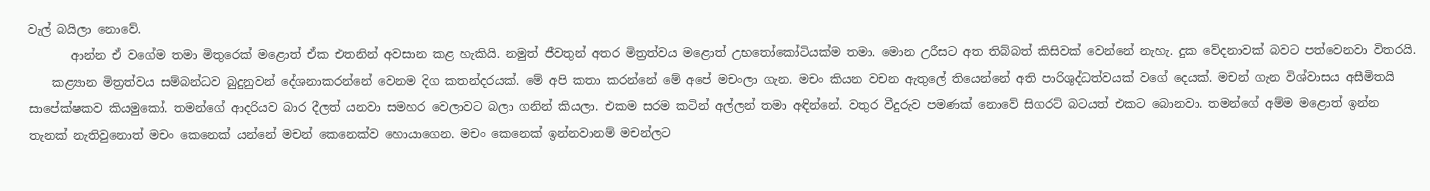වැල් බයිලා නොවේ.
       ආන්න ඒ වගේම තමා මිතුරෙක් මළොත් ඒක එතනින් අවසාන කළ හැකියි. නමුත් ජීවතුන් අතර මිත්‍රත්වය මළොත් උභතෝකෝටියක්ම තමා. මොන උරීසට අත තිබ්බත් කිසිවක් වෙන්නේ නැහැ. දුක වේදනාවක් බවට පත්වෙනවා විතරයි.
    කළ්‍යාන මිත්‍රත්වය සම්බන්ධව බුදුනුවන් දේශනාකරන්නේ වෙනම දිග කතන්දරයක්. මේ අපි කතා කරන්නේ මේ අපේ මචංලා ගැන. මචං කියන වචන ඇතුලේ තියෙන්නේ අති පාරිශුද්ධත්වයක් වගේ දෙයක්. මචන් ගැන විශ්වාසය අසීමිතයි සාපේක්ෂකව කියමුකෝ. තමන්ගේ ආදරියව බාර දීලත් යනවා සමහර වෙලාවට බලා ගනින් කියලා. එකම සරම කටින් අල්ලන් තමා අඳින්නේ. වතුර වීදුරුව පමණක් නොවේ සිගරට් බටයත් එකට බොනවා. තමන්ගේ අම්ම මළොත් ඉන්න තැනක් නැතිවුනොත් මචං කෙනෙක් යන්නේ මචන් කෙනෙක්ව හොයාගෙන. මචං කෙනෙක් ඉන්නවානම් මචන්ලට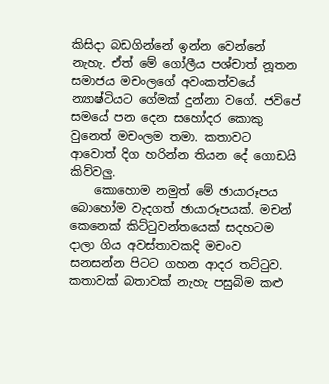කිසිදා බඩගින්නේ ඉන්න වෙන්නේ නැහැ. ඒත් මේ ගෝලීය පශ්චාත් නූතන සමාජය මචංලගේ අවංකත්වයේ න්‍යාෂ්ටියට ගේමක් දුන්නා වගේ. ජවිපේ සමයේ පන දෙන සහෝදර කොකු වුනෙත් මචංලම තමා. කතාවට ආවොත් දිග හරින්න තියන දේ ගොඩයි කිව්වලු.
    කොහොම නමුත් මේ ඡායාරූපය බොහෝම වැදගත් ඡායාරූපයක්. මචන් කෙනෙක් කිට්ටුවන්තයෙක් සදහටම දාලා ගිය අවස්තාවකදි මචංව සනසන්න පිටට ගහන ආදර තට්ටුව. කතාවක් බතාවක් නැහැ පසුබිම කළු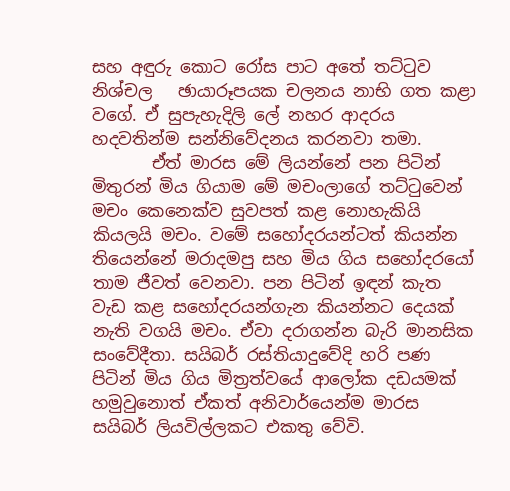සහ අඳුරු කොට රෝස පාට අතේ තට්ටුව නිශ්චල   ඡායාරූපයක චලනය නාභි ගත කළා වගේ. ඒ සුපැහැදිලි ‌ලේ නහර ආදරය හදවතින්ම සන්නිවේදනය කරනවා තමා.
       ඒත් මාරස මේ ලියන්නේ පන පිටින් මිතුරන් මිය ගියාම මේ මචංලාගේ තට්ටුවෙන් මචං කෙනෙක්ව සුවපත් කළ නොහැකියි කියලයි මචං. වමේ සහෝදරයන්ටත් කියන්න තියෙන්නේ මරාදමපු සහ මිය ගිය සහෝදරයෝ තාම ජීවත් වෙනවා. පන පිටින් ඉඳන් කැත වැඩ කළ සහෝදරයන්ගැන කියන්නට දෙයක් නැති වගයි මචං. ඒවා දරාගන්න බැරි මානසික සංවේදීතා. සයිබර් රස්තියාදුවේදි හරි ‌පණ පිටින් මිය ගිය මිත්‍රත්වයේ ආලෝක දඩයමක් හමුවුනොත් ඒකත් අනිවාර්යෙන්ම මාරස සයිබර් ලියවිල්ලකට එකතු වේවි.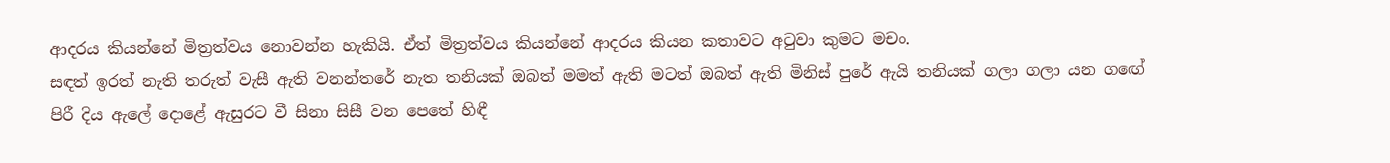ආදරය කියන්නේ මිත්‍රත්වය නොවන්න හැකියි. ඒත් මිත්‍රත්වය කියන්නේ ආදරය කියන කතාවට අටුවා කුමට මචං.
සඳත් ඉරත් නැති තරුත් වැසී ඇති වනන්තරේ නැත තනියක් ඔබත් මමත් ඇති මටත් ඔබත් ඇති මිනිස් පුරේ ඇයි තනියක් ගලා ගලා යන ගඟේ පිරී දිය ඇලේ දොළේ ඇසුරට වී සිනා සිසී වන පෙතේ හිඳී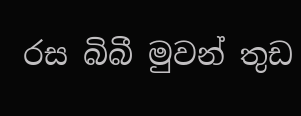රස බිබී මුවන් තුඩ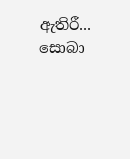ඇතිරී... සොබා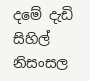දමේ දැඩි සිහිල් නිසංසල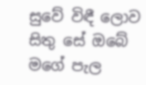සුවේ විඳී ලොව සිතු සේ ඔබේ මගේ පැල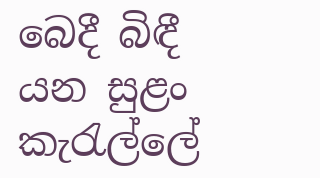බෙදී බිඳී යන සුළං කැරැල්ලේ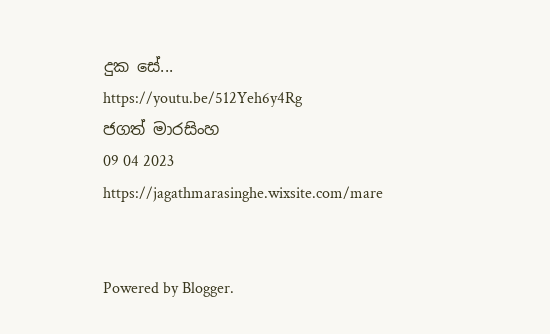දුක සේ...
https://youtu.be/512Yeh6y4Rg
ජගත් මාරසිංහ
09 04 2023
https://jagathmarasinghe.wixsite.com/mare


Powered by Blogger.